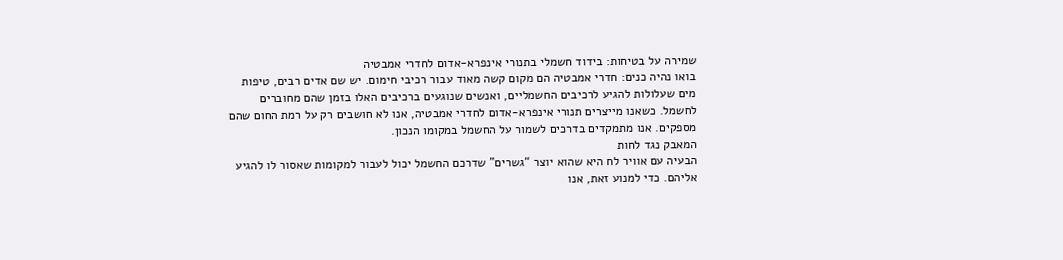שמירה על בטיחות: בידוד חשמלי בתנורי אינפרא-אדום לחדרי אמבטיה
בואו נהיה כנים: חדרי אמבטיה הם מקום קשה מאוד עבור רכיבי חימום. יש שם אדים רבים, טיפות מים שעלולות להגיע לרכיבים החשמליים, ואנשים שנוגעים ברכיבים האלו בזמן שהם מחוברים לחשמל. כשאנו מייצרים תנורי אינפרא-אדום לחדרי אמבטיה, אנו לא חושבים רק על רמת החום שהם מספקים. אנו מתמקדים בדרכים לשמור על החשמל במקומו הנכון.
המאבק נגד לחות
הבעיה עם אוויר לח היא שהוא יוצר “גשרים” שדרכם החשמל יכול לעבור למקומות שאסור לו להגיע אליהם. כדי למנוע זאת, אנו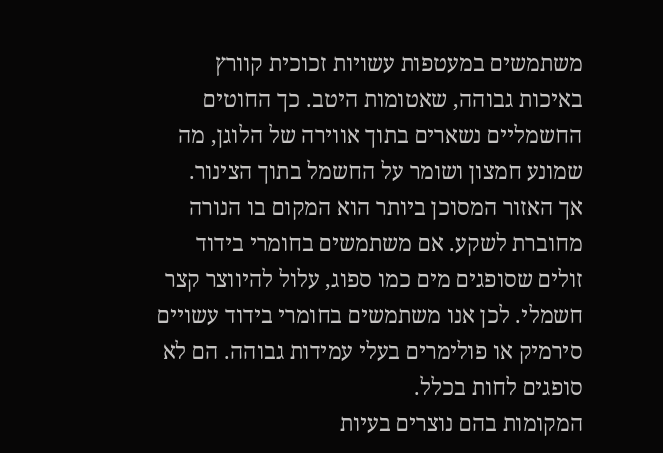משתמשים במעטפות עשויות זכוכית קוורץ באיכות גבוהה, שאטומות היטב. כך החוטים החשמליים נשארים בתוך אווירה של הלוגן, מה שמונע חמצון ושומר על החשמל בתוך הצינור.
אך האזור המסוכן ביותר הוא המקום בו הנורה מחוברת לשקע. אם משתמשים בחומרי בידוד זולים שסופגים מים כמו ספוג, עלול להיווצר קצר חשמלי. לכן אנו משתמשים בחומרי בידוד עשויים סירמיק או פולימרים בעלי עמידות גבוהה. הם לא סופגים לחות בכלל.
המקומות בהם נוצרים בעיות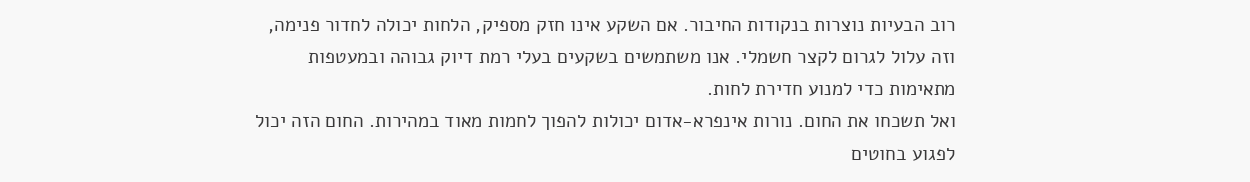רוב הבעיות נוצרות בנקודות החיבור. אם השקע אינו חזק מספיק, הלחות יכולה לחדור פנימה, וזה עלול לגרום לקצר חשמלי. אנו משתמשים בשקעים בעלי רמת דיוק גבוהה ובמעטפות מתאימות כדי למנוע חדירת לחות.
ואל תשכחו את החום. נורות אינפרא-אדום יכולות להפוך לחמות מאוד במהירות. החום הזה יכול לפגוע בחוטים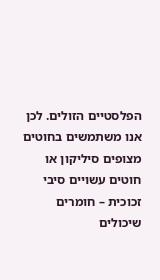הפלסטיים הזולים. לכן אנו משתמשים בחוטים מצופים סיליקון או חוטים עשויים סיבי זכוכית – חומרים שיכולים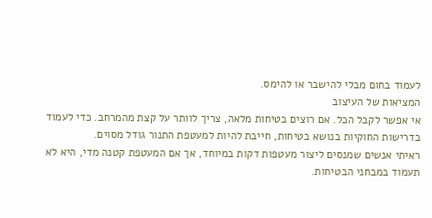לעמוד בחום מבלי להישבר או להימס.
המציאות של העיצוב
אי אפשר לקבל הכל. אם רוצים בטיחות מלאה, צריך לוותר על קצת מהמרחב. כדי לעמוד בדרישות החוקיות בנושא בטיחות, חייבת להיות למעטפת התנור גודל מסוים.
ראיתי אנשים שמנסים ליצור מעטפות דקות במיוחד, אך אם המעטפת קטנה מדי, היא לא תעמוד במבחני הבטיחות.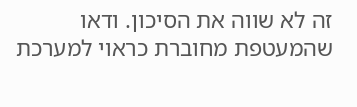זה לא שווה את הסיכון. ודאו שהמעטפת מחוברת כראוי למערכת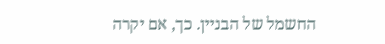החשמל של הבניין. כך, אם יקרה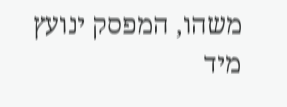משהו, המפסק ינועץ מיד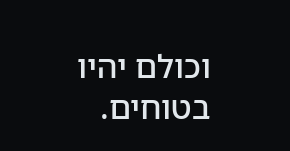וכולם יהיו בטוחים.